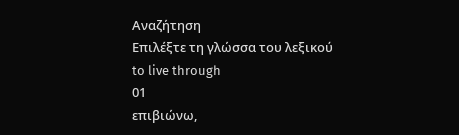Αναζήτηση
Επιλέξτε τη γλώσσα του λεξικού
to live through
01
επιβιώνω,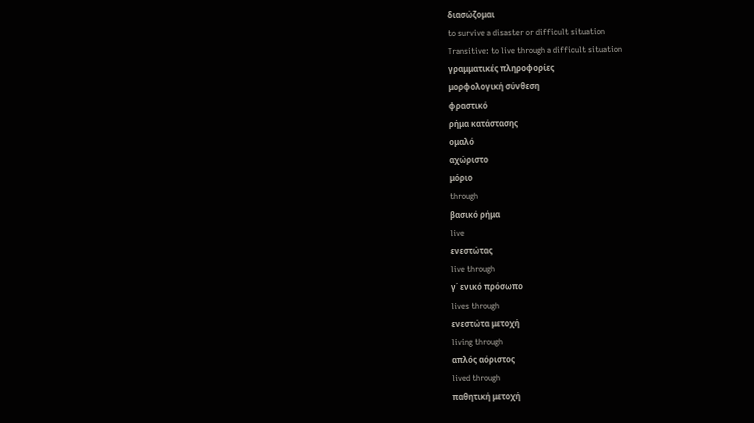διασώζομαι
to survive a disaster or difficult situation
Transitive: to live through a difficult situation
γραμματικές πληροφορίες
μορφολογική σύνθεση
φραστικό
ρήμα κατάστασης
ομαλό
αχώριστο
μόριο
through
βασικό ρήμα
live
ενεστώτας
live through
γ΄ ενικό πρόσωπο
lives through
ενεστώτα μετοχή
living through
απλός αόριστος
lived through
παθητική μετοχή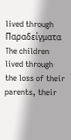lived through
Παραδείγματα
The children lived through the loss of their parents, their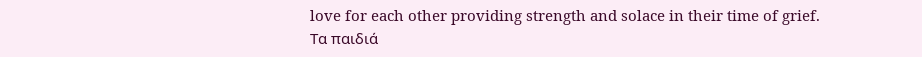love for each other providing strength and solace in their time of grief.
Τα παιδιά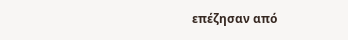επέζησαν από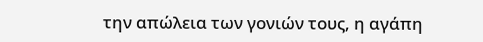την απώλεια των γονιών τους, η αγάπη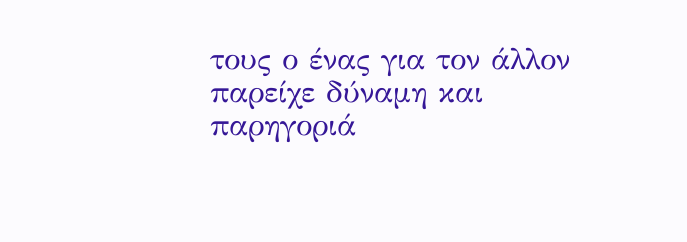τους ο ένας για τον άλλον παρείχε δύναμη και παρηγοριά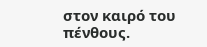στον καιρό του πένθους.